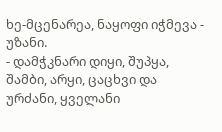ხე-მცენარეა, ნაყოფი იჭმევა - უზანი.
- დამჭკნარი დიყი, შუპყა, შამბი, არყი, ცაცხვი და ურძანი, ყველანი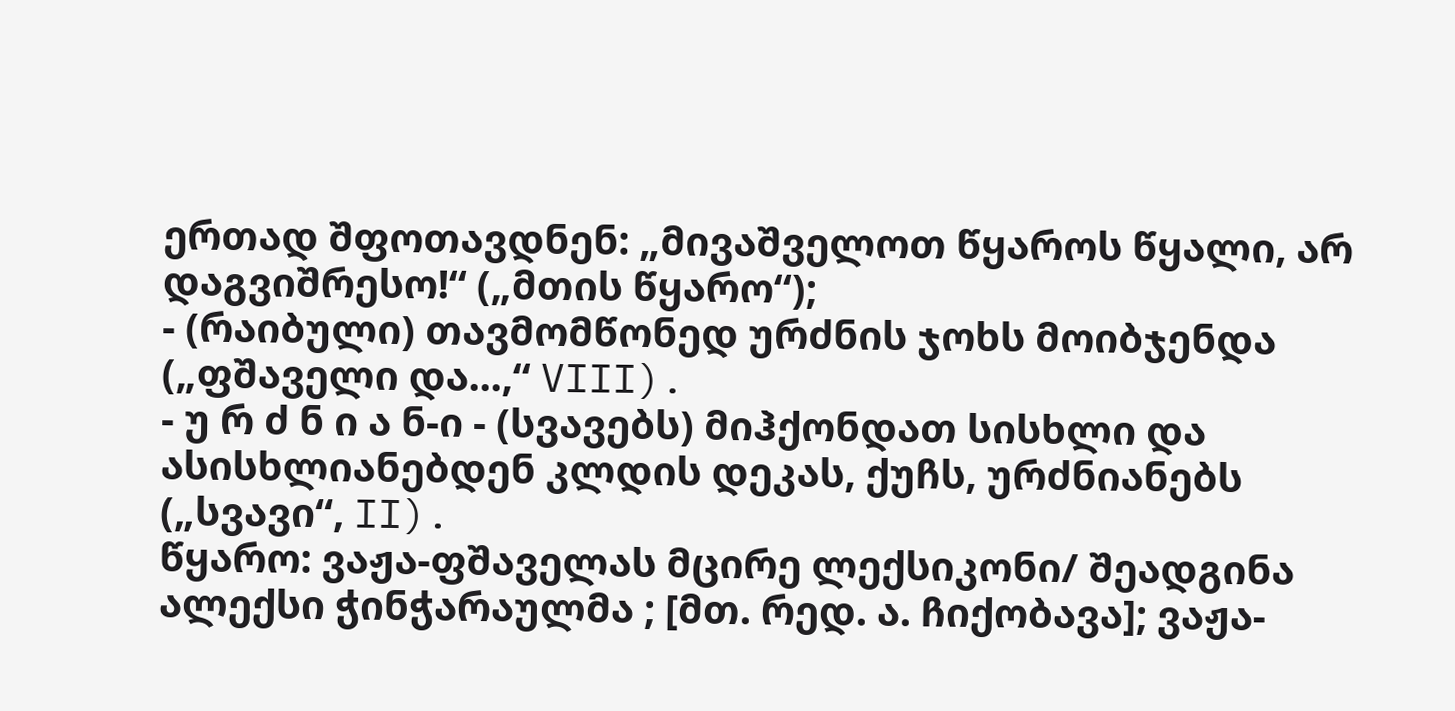ერთად შფოთავდნენ: „მივაშველოთ წყაროს წყალი, არ დაგვიშრესო!“ („მთის წყარო“);
- (რაიბული) თავმომწონედ ურძნის ჯოხს მოიბჯენდა („ფშაველი და...,“ VIII).
- უ რ ძ ნ ი ა ნ-ი - (სვავებს) მიჰქონდათ სისხლი და ასისხლიანებდენ კლდის დეკას, ქუჩს, ურძნიანებს („სვავი“, II).
წყარო: ვაჟა-ფშაველას მცირე ლექსიკონი/ შეადგინა ალექსი ჭინჭარაულმა ; [მთ. რედ. ა. ჩიქობავა]; ვაჟა-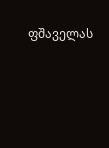ფშაველას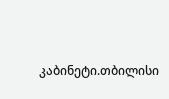კაბინეტი.თბილისი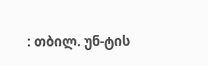: თბილ. უნ-ტის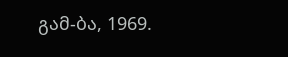გამ-ბა, 1969.